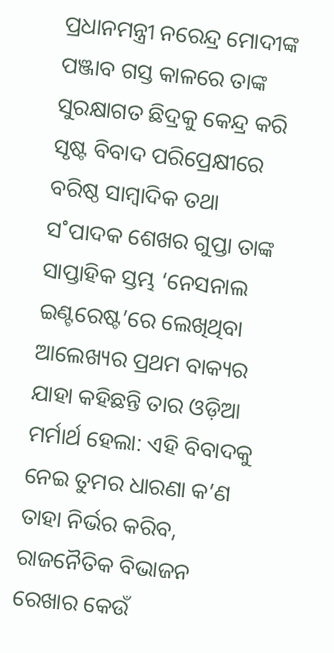ପ୍ରଧାନମନ୍ତ୍ରୀ ନରେନ୍ଦ୍ର ମୋଦୀଙ୍କ ପଞ୍ଜାବ ଗସ୍ତ କାଳରେ ତାଙ୍କ ସୁରକ୍ଷାଗତ ଛିଦ୍ରକୁ କେନ୍ଦ୍ର କରି ସୃଷ୍ଟ ବିବାଦ ପରିପ୍ରେକ୍ଷୀରେ ବରିଷ୍ଠ ସାମ୍ବାଦିକ ତଥା ସ˚ପାଦକ ଶେଖର ଗୁପ୍ତା ତାଙ୍କ ସାପ୍ତାହିକ ସ୍ତମ୍ଭ ‘ନେସନାଲ ଇଣ୍ଟରେଷ୍ଟ’ରେ ଲେଖିଥିବା ଆଲେଖ୍ୟର ପ୍ରଥମ ବାକ୍ୟର ଯାହା କହିଛନ୍ତି ତାର ଓଡ଼ିଆ ମର୍ମାର୍ଥ ହେଲା: ଏହି ବିବାଦକୁ ନେଇ ତୁମର ଧାରଣା କ’ଣ ତାହା ନିର୍ଭର କରିବ, ରାଜନୈତିକ ବିଭାଜନ ରେଖାର କେଉଁ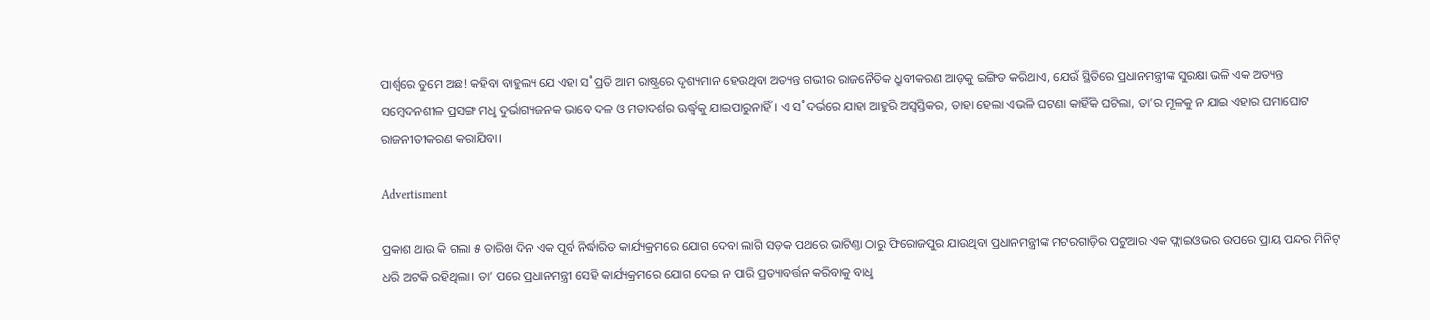ପାର୍ଶ୍ବରେ ତୁମେ ଅଛ! କହିବା ବାହୁଲ୍ୟ ଯେ ଏହା ସ˚ପ୍ରତି ଆମ ରାଷ୍ଟ୍ରରେ ଦୃଶ୍ୟମାନ ହେଉଥିବା ଅତ୍ୟନ୍ତ ଗଭୀର ରାଜନୈତିକ ଧ୍ରୁବୀକରଣ ଆଡ଼କୁ ଇଙ୍ଗିତ କରିଥାଏ, ଯେଉଁ ସ୍ଥିତିରେ ପ୍ରଧାନମନ୍ତ୍ରୀଙ୍କ ସୁରକ୍ଷା ଭଳି ଏକ ଅତ୍ୟନ୍ତ ସମ୍ବେଦନଶୀଳ ପ୍ରସଙ୍ଗ ମଧୢ ଦୁର୍ଭାଗ୍ୟଜନକ ଭାବେ ଦଳ ଓ ମତାଦର୍ଶର ଊର୍ଦ୍ଧ୍ବକୁ ଯାଇପାରୁନାହିଁ। ଏ ସ˚ଦର୍ଭରେ ଯାହା ଆହୁରି ଅସ୍ବସ୍ତିକର, ତାହା ହେଲା ଏଭଳି ଘଟଣା କାହିଁକି ଘଟିଲା, ତା’ର ମୂଳକୁ ନ ଯାଇ ଏହାର ଘମାଘୋଟ ରାଜନୀତୀକରଣ କରାଯିବା।

Advertisment

ପ୍ରକାଶ ଥାଉ କି ଗଲା ୫ ତାରିଖ ଦିନ ଏକ ପୂର୍ବ ନିର୍ଦ୍ଧାରିତ କାର୍ଯ୍ୟକ୍ରମରେ ଯୋଗ ଦେବା ଲାଗି ସଡ଼କ ପଥରେ ଭାଟିଣ୍ତା ଠାରୁ ଫିରୋଜପୁର ଯାଉଥିବା ପ୍ରଧାନମନ୍ତ୍ରୀଙ୍କ ମଟରଗାଡ଼ିର ପଟୁଆର ଏକ ଫ୍ଲାଇଓଭର ଉପରେ ପ୍ରାୟ ପନ୍ଦର ମିନିଟ୍‌ ଧରି ଅଟକି ରହିଥିଲା। ତା’ ପରେ ପ୍ରଧାନମନ୍ତ୍ରୀ ସେହି କାର୍ଯ୍ୟକ୍ରମରେ ଯୋଗ ଦେଇ ନ ପାରି ପ୍ରତ୍ୟାବର୍ତ୍ତନ କରିବାକୁ ବାଧୢ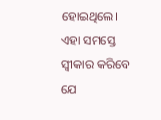ହୋଇଥିଲେ। ଏହା ସମସ୍ତେ ସ୍ବୀକାର କରିବେ ଯେ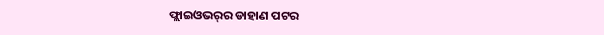ଫ୍ଲାଇଓଭର୍‌ର ଡାହାଣ ପଟର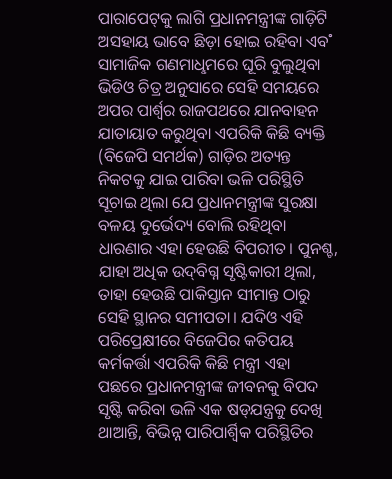ପାରାପେଟ୍‌କୁ ଲାଗି ପ୍ରଧାନମନ୍ତ୍ରୀଙ୍କ ଗାଡ଼ିଟି ଅସହାୟ ଭାବେ ଛିଡ଼ା ହୋଇ ରହିବା ଏବ˚ ସାମାଜିକ ଗଣମାଧୢମରେ ଘୂରି ବୁଲୁଥିବା ଭିଡିଓ ଚିତ୍ର ଅନୁସାରେ ସେହି ସମୟରେ ଅପର ପାର୍ଶ୍ବର ରାଜପଥରେ ଯାନବାହନ ଯାତାୟାତ କରୁଥିବା ଏପରିକି କିଛି ବ୍ୟକ୍ତି (ବିଜେପି ସମର୍ଥକ) ଗାଡ଼ିର ଅତ୍ୟନ୍ତ ନିକଟକୁ ଯାଇ ପାରିବା ଭଳି ପରିସ୍ଥିତି ସୂଚାଇ ଥିଲା ଯେ ପ୍ରଧାନମନ୍ତ୍ରୀଙ୍କ ସୁରକ୍ଷା ବଳୟ ଦୁର୍ଭେଦ୍ୟ ବୋଲି ରହିଥିବା ଧାରଣାର ଏହା ହେଉଛି ବିପରୀତ। ପୁନଶ୍ଚ, ଯାହା ଅଧିକ ଉଦ୍‌ବିଗ୍ନ ସୃଷ୍ଟିକାରୀ ଥିଲା, ତାହା ହେଉଛି ପାକିସ୍ତାନ ସୀମାନ୍ତ ଠାରୁ ସେହି ସ୍ଥାନର ସମୀପତା। ଯଦିଓ ଏହି ପରିପ୍ରେକ୍ଷୀରେ ବିଜେପିର କତିପୟ କର୍ମକର୍ତ୍ତା ଏପରିକି କିଛି ମନ୍ତ୍ରୀ ଏହା ପଛରେ ପ୍ରଧାନମନ୍ତ୍ରୀଙ୍କ ଜୀବନକୁ ବିପଦ ସୃଷ୍ଟି କରିବା ଭଳି ଏକ ଷଡ୍‌ଯନ୍ତ୍ରକୁ ଦେଖି ଥାଆନ୍ତି, ବିଭିନ୍ନ ପାରିପାର୍ଶ୍ବିକ ପରିସ୍ଥିତିର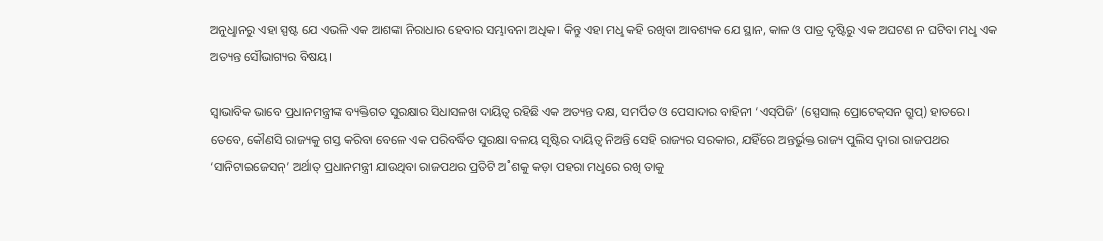ଅନୁଧୢାନରୁ ଏହା ସ୍ପଷ୍ଟ ଯେ ଏଭଳି ଏକ ଆଶଙ୍କା ନିରାଧାର ହେବାର ସମ୍ଭାବନା ଅଧିକ। କିନ୍ତୁ ଏହା ମଧୢ କହି ରଖିବା ଆବଶ୍ୟକ ଯେ ସ୍ଥାନ, କାଳ ଓ ପାତ୍ର ଦୃଷ୍ଟିରୁ ଏକ ଅଘଟଣ ନ ଘଟିବା ମଧୢ ଏକ ଅତ୍ୟନ୍ତ ସୌଭାଗ୍ୟର ବିଷୟ।

ସ୍ବାଭାବିକ ଭାବେ ପ୍ରଧାନମନ୍ତ୍ରୀଙ୍କ ବ୍ୟକ୍ତିଗତ ସୁରକ୍ଷାର ସିଧାସଳଖ ଦାୟିତ୍ବ ରହିଛି ଏକ ଅତ୍ୟନ୍ତ ଦକ୍ଷ, ସମର୍ପିତ ଓ ପେସାଦାର ବାହିନୀ ‘ଏସ୍‌ପିଜି’ (ସ୍ପେସାଲ୍‌ ପ୍ରୋଟେକ୍‌ସନ ଗ୍ରୁପ୍‌) ହାତରେ। ତେବେ, କୌଣସି ରାଜ୍ୟକୁ ଗସ୍ତ କରିବା ବେଳେ ଏକ ପରିବର୍ଦ୍ଧିତ ସୁରକ୍ଷା ବଳୟ ସୃଷ୍ଟିର ଦାୟିତ୍ବ ନିଅନ୍ତି ସେହି ରାଜ୍ୟର ସରକାର, ଯହିଁରେ ଅନ୍ତର୍ଭୁକ୍ତ ରାଜ୍ୟ ପୁଲିସ ଦ୍ବାରା ରାଜପଥର ‘ସାନିଟାଇଜେସନ୍‌’ ଅର୍ଥାତ୍‌ ପ୍ରଧାନମନ୍ତ୍ରୀ ଯାଉଥିବା ରାଜପଥର ପ୍ରତିଟି ଅ˚ଶକୁ କଡ଼ା ପହରା ମଧୢରେ ରଖି ତାକୁ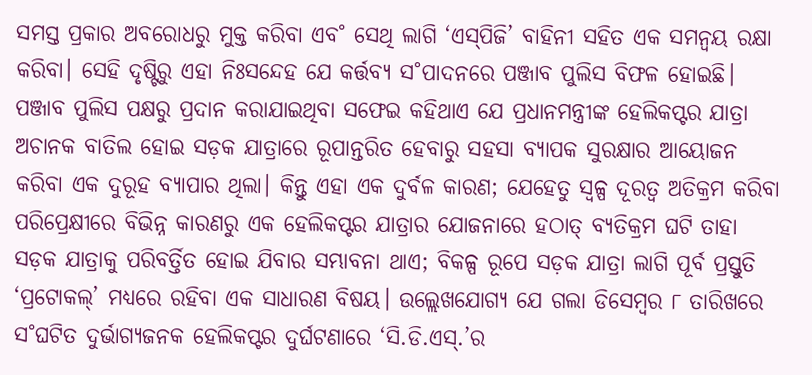ସମସ୍ତ ପ୍ରକାର ଅବରୋଧରୁ ମୁକ୍ତ କରିବା ଏବ˚ ସେଥି ଲାଗି ‘ଏସ୍‌ପିଜି’ ବାହିନୀ ସହିତ ଏକ ସମନ୍ବୟ ରକ୍ଷା କରିବା। ସେହି ଦୃଷ୍ଟିରୁ ଏହା ନିଃସନ୍ଦେହ ଯେ କର୍ତ୍ତବ୍ୟ ସ˚ପାଦନରେ ପଞ୍ଜାବ ପୁଲିସ ବିଫଳ ହୋଇଛି। ପଞ୍ଜାବ ପୁଲିସ ପକ୍ଷରୁ ପ୍ରଦାନ କରାଯାଇଥିବା ସଫେଇ କହିଥାଏ ଯେ ପ୍ରଧାନମନ୍ତ୍ରୀଙ୍କ ହେଲିକପ୍ଟର ଯାତ୍ରା ଅଚାନକ ବାତିଲ ହୋଇ ସଡ଼କ ଯାତ୍ରାରେ ରୂପାନ୍ତରିତ ହେବାରୁ ସହସା ବ୍ୟାପକ ସୁରକ୍ଷାର ଆୟୋଜନ କରିବା ଏକ ଦୁରୂହ ବ୍ୟାପାର ଥିଲା। କିନ୍ତୁ ଏହା ଏକ ଦୁର୍ବଳ କାରଣ; ଯେହେତୁ ସ୍ବଳ୍ପ ଦୂରତ୍ବ ଅତିକ୍ରମ କରିବା ପରିପ୍ରେକ୍ଷୀରେ ବିଭିନ୍ନ କାରଣରୁ ଏକ ହେଲିକପ୍ଟର ଯାତ୍ରାର ଯୋଜନାରେ ହଠାତ୍‌ ବ୍ୟତିକ୍ରମ ଘଟି ତାହା ସଡ଼କ ଯାତ୍ରାକୁ ପରିବର୍ତ୍ତିତ ହୋଇ ଯିବାର ସମ୍ଭାବନା ଥାଏ; ବିକଳ୍ପ ରୂପେ ସଡ଼କ ଯାତ୍ରା ଲାଗି ପୂର୍ବ ପ୍ରସ୍ତୁତି ‘ପ୍ରଟୋକଲ୍‌’ ମଧ୍ୟରେ ରହିବା ଏକ ସାଧାରଣ ବିଷୟ। ଉଲ୍ଲେଖଯୋଗ୍ୟ ଯେ ଗଲା ଡିସେମ୍ବର ୮ ତାରିଖରେ ସ˚ଘଟିତ ଦୁର୍ଭାଗ୍ୟଜନକ ହେଲିକପ୍ଟର ଦୁର୍ଘଟଣାରେ ‘ସି.ଡି.ଏସ୍‌.’ର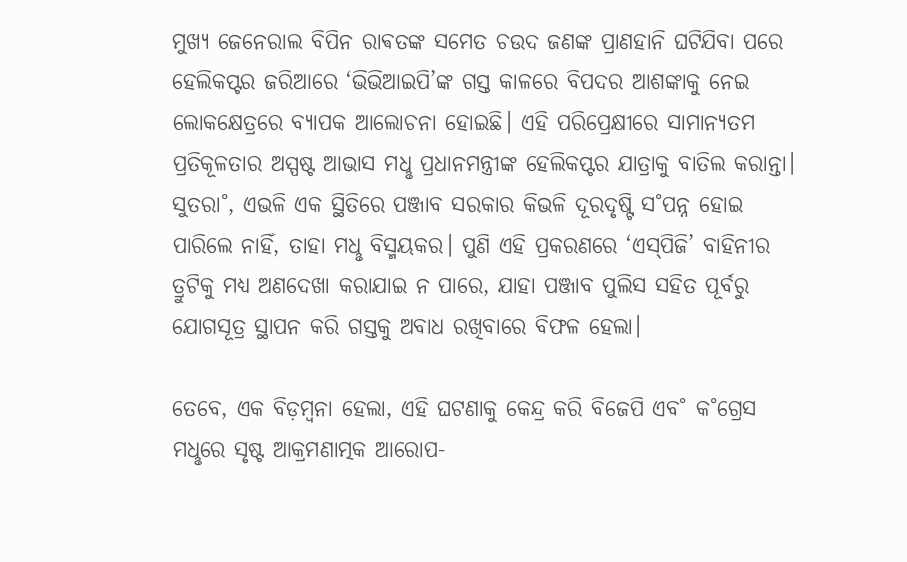ମୁଖ୍ୟ ଜେନେରାଲ ବିପିନ ରାଵତଙ୍କ ସମେତ ଚଉଦ ଜଣଙ୍କ ପ୍ରାଣହାନି ଘଟିଯିବା ପରେ ହେଲିକପ୍ଟର ଜରିଆରେ ‘ଭିଭିଆଇପି’ଙ୍କ ଗସ୍ତ କାଳରେ ବିପଦର ଆଶଙ୍କାକୁ ନେଇ ଲୋକକ୍ଷେତ୍ରରେ ବ୍ୟାପକ ଆଲୋଚନା ହୋଇଛି। ଏହି ପରିପ୍ରେକ୍ଷୀରେ ସାମାନ୍ୟତମ ପ୍ରତିକୂଳତାର ଅସ୍ପଷ୍ଟ ଆଭାସ ମଧୢ ପ୍ରଧାନମନ୍ତ୍ରୀଙ୍କ ହେଲିକପ୍ଟର ଯାତ୍ରାକୁ ବାତିଲ କରାନ୍ତା। ସୁତରା˚, ଏଭଳି ଏକ ସ୍ଥିତିରେ ପଞ୍ଜାବ ସରକାର କିଭଳି ଦୂରଦୃଷ୍ଟି ସ˚ପନ୍ନ ହୋଇ ପାରିଲେ ନାହିଁ, ତାହା ମଧୢ ବିସ୍ମୟକର। ପୁଣି ଏହି ପ୍ରକରଣରେ ‘ଏସ୍‌ପିଜି’ ବାହିନୀର ତ୍ରୁଟିକୁ ମଧ୍ୟ ଅଣଦେଖା କରାଯାଇ ନ ପାରେ, ଯାହା ପଞ୍ଜାବ ପୁଲିସ ସହିତ ପୂର୍ବରୁ ଯୋଗସୂତ୍ର ସ୍ଥାପନ କରି ଗସ୍ତକୁ ଅବାଧ ରଖିବାରେ ବିଫଳ ହେଲା।

ତେବେ, ଏକ ବିଡ଼ମ୍ବନା ହେଲା, ଏହି ଘଟଣାକୁ କେନ୍ଦ୍ର କରି ବିଜେପି ଏବ˚ କ˚ଗ୍ରେସ ମଧୢରେ ସୃଷ୍ଟ ଆକ୍ରମଣାତ୍ମକ ଆରୋପ-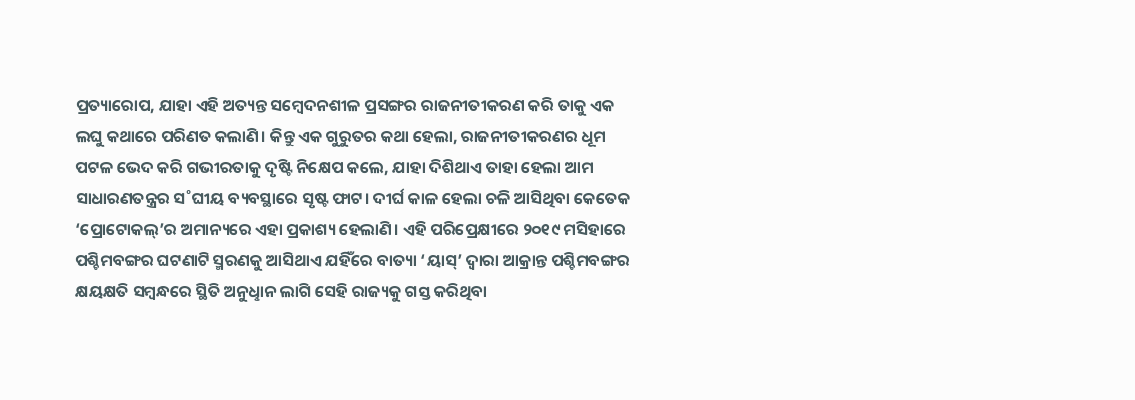ପ୍ରତ୍ୟାରୋପ, ଯାହା ଏହି ଅତ୍ୟନ୍ତ ସମ୍ବେଦନଶୀଳ ପ୍ରସଙ୍ଗର ରାଜନୀତୀକରଣ କରି ତାକୁ ଏକ ଲଘୁ କଥାରେ ପରିଣତ କଲାଣି। କିନ୍ତୁ ଏକ ଗୁରୁତର କଥା ହେଲା, ରାଜନୀତୀକରଣର ଧୂମ ପଟଳ ଭେଦ କରି ଗଭୀରତାକୁ ଦୃଷ୍ଟି ନିକ୍ଷେପ କଲେ, ଯାହା ଦିଶିଥାଏ ତାହା ହେଲା ଆମ ସାଧାରଣତନ୍ତ୍ରର ସ˚ଘୀୟ ବ୍ୟବସ୍ଥାରେ ସୃଷ୍ଟ ଫାଟ। ଦୀର୍ଘ କାଳ ହେଲା ଚଳି ଆସିଥିବା କେତେକ ‘ପ୍ରୋଟୋକଲ୍‌’ର ଅମାନ୍ୟରେ ଏହା ପ୍ରକାଶ୍ୟ ହେଲାଣି। ଏହି ପରିପ୍ରେକ୍ଷୀରେ ୨୦୧୯ ମସିହାରେ ପଶ୍ଚିମବଙ୍ଗର ଘଟଣାଟି ସ୍ମରଣକୁ ଆସିଥାଏ ଯହିଁରେ ବାତ୍ୟା ‘ୟାସ୍‌’ ଦ୍ବାରା ଆକ୍ରାନ୍ତ ପଶ୍ଚିମବଙ୍ଗର କ୍ଷୟକ୍ଷତି ସମ୍ବନ୍ଧରେ ସ୍ଥିତି ଅନୁଧୢାନ ଲାଗି ସେହି ରାଜ୍ୟକୁ ଗସ୍ତ କରିଥିବା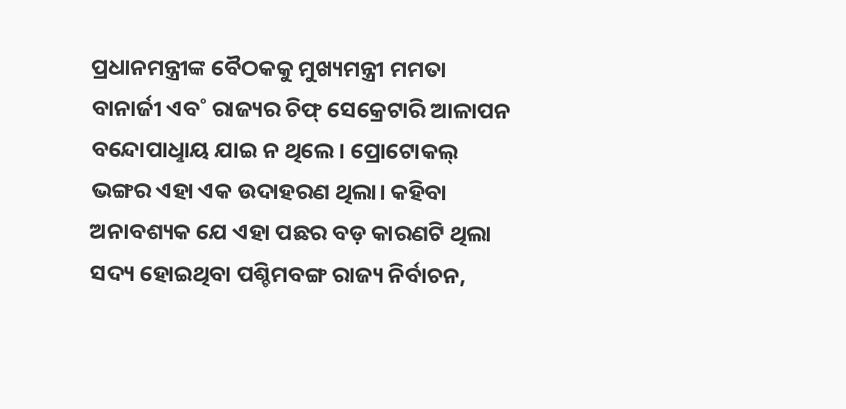ପ୍ରଧାନମନ୍ତ୍ରୀଙ୍କ ବୈଠକକୁ ମୁଖ୍ୟମନ୍ତ୍ରୀ ମମତା ବାନାର୍ଜୀ ଏବ˚ ରାଜ୍ୟର ଚିଫ୍‌ ସେକ୍ରେଟାରି ଆଳାପନ ବନ୍ଦୋପାଧୢାୟ ଯାଇ ନ ଥିଲେ। ପ୍ରୋଟୋକଲ୍‌ ଭଙ୍ଗର ଏହା ଏକ ଉଦାହରଣ ଥିଲା। କହିବା ଅନାବଶ୍ୟକ ଯେ ଏହା ପଛର ବଡ଼ କାରଣଟି ଥିଲା ସଦ୍ୟ ହୋଇଥିବା ପଶ୍ଚିମବଙ୍ଗ ରାଜ୍ୟ ନିର୍ବାଚନ,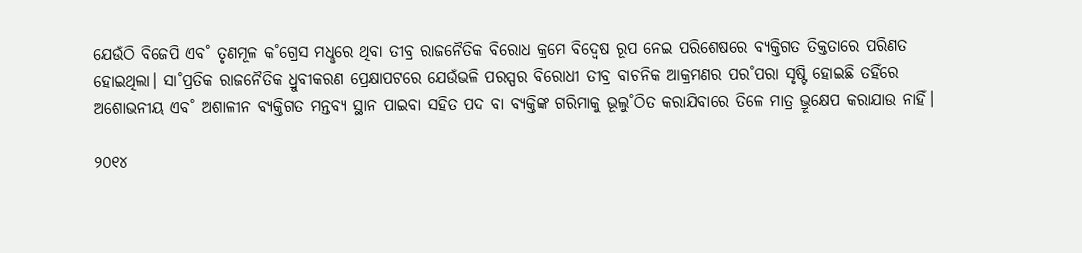ଯେଉଁଠି ବିଜେପି ଏବ˚ ତୃଣମୂଳ କ˚ଗ୍ରେସ ମଧୢରେ ଥିବା ତୀବ୍ର ରାଜନୈତିକ ବିରୋଧ କ୍ରମେ ବିଦ୍ବେଷ ରୂପ ନେଇ ପରିଶେଷରେ ବ୍ୟକ୍ତିଗତ ତିକ୍ତତାରେ ପରିଣତ ହୋଇଥିଲା। ସା˚ପ୍ରତିକ ରାଜନୈତିକ ଧ୍ରୁବୀକରଣ ପ୍ରେକ୍ଷାପଟରେ ଯେଉଁଭଳି ପରସ୍ପର ବିରୋଧୀ ତୀବ୍ର ବାଚନିକ ଆକ୍ରମଣର ପର˚ପରା ସୃଷ୍ଟି ହୋଇଛି ତହିଁରେ ଅଶୋଭନୀୟ ଏବ˚ ଅଶାଳୀନ ବ୍ୟକ୍ତିଗତ ମନ୍ତବ୍ୟ ସ୍ଥାନ ପାଇବା ସହିତ ପଦ ବା ବ୍ୟକ୍ତିଙ୍କ ଗରିମାକୁ ଭୂଲୁ˚ଠିତ କରାଯିବାରେ ତିଳେ ମାତ୍ର ଭ୍ରୂକ୍ଷେପ କରାଯାଉ ନାହିଁ।

୨୦୧୪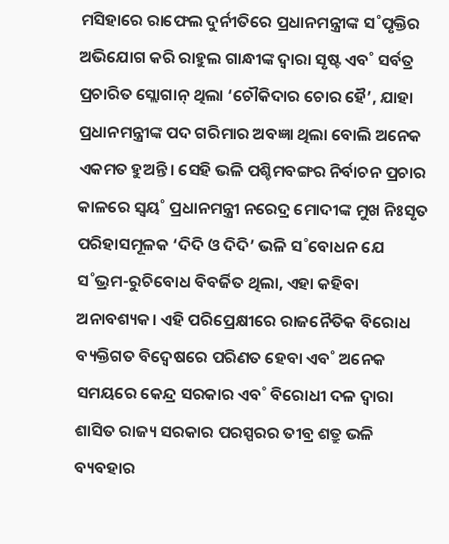ମସିହାରେ ରାଫେଲ ଦୁର୍ନୀତିରେ ପ୍ରଧାନମନ୍ତ୍ରୀଙ୍କ ସ˚ପୃକ୍ତିର ଅଭିଯୋଗ କରି ରାହୁଲ ଗାନ୍ଧୀଙ୍କ ଦ୍ବାରା ସୃଷ୍ଟ ଏବ˚ ସର୍ବତ୍ର ପ୍ରଚାରିତ ସ୍ଲୋଗାନ୍‌ ଥିଲା ‘ଚୌକିଦାର ଚୋର ହୈ’, ଯାହା ପ୍ରଧାନମନ୍ତ୍ରୀଙ୍କ ପଦ ଗରିମାର ଅବଜ୍ଞା ଥିଲା ବୋଲି ଅନେକ ଏକମତ ହୁଅନ୍ତି। ସେହି ଭଳି ପଶ୍ଚିମବଙ୍ଗର ନିର୍ବାଚନ ପ୍ରଚାର କାଳରେ ସ୍ବୟ˚ ପ୍ରଧାନମନ୍ତ୍ରୀ ନରେଦ୍ର ମୋଦୀଙ୍କ ମୁଖ ନିଃସୃତ ପରିହାସମୂଳକ ‘ଦିଦି ଓ ଦିଦି’ ଭଳି ସ˚ବୋଧନ ଯେ ସ˚ଭ୍ରମ-ରୁଚିବୋଧ ବିବର୍ଜିତ ଥିଲା, ଏହା କହିବା ଅନାବଶ୍ୟକ। ଏହି ପରିପ୍ରେକ୍ଷୀରେ ରାଜନୈତିକ ବିରୋଧ ବ୍ୟକ୍ତିଗତ ବିଦ୍ବେଷରେ ପରିଣତ ହେବା ଏବ˚ ଅନେକ ସମୟରେ କେନ୍ଦ୍ର ସରକାର ଏବ˚ ବିରୋଧୀ ଦଳ ଦ୍ବାରା ଶାସିତ ରାଜ୍ୟ ସରକାର ପରସ୍ପରର ତୀବ୍ର ଶତ୍ରୁ ଭଳି ବ୍ୟବହାର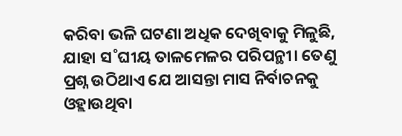କରିବା ଭଳି ଘଟଣା ଅଧିକ ଦେଖିବାକୁ ମିଳୁଛି, ଯାହା ସ˚ଘୀୟ ତାଳମେଳର ପରିପନ୍ଥୀ। ତେଣୁ ପ୍ରଶ୍ନ ଉଠିଥାଏ ଯେ ଆସନ୍ତା ମାସ ନିର୍ବାଚନକୁ ଓହ୍ଲାଉଥିବା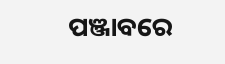ପଞ୍ଜାବରେ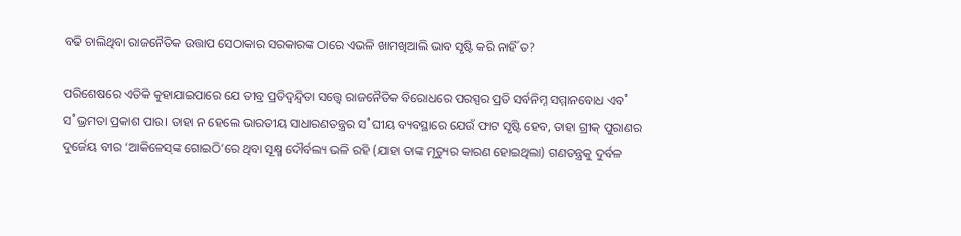ବଢି ଚାଲିଥିବା ରାଜନୈତିକ ଉତ୍ତାପ ସେଠାକାର ସରକାରଙ୍କ ଠାରେ ଏଭଳି ଖାମଖିଆଲି ଭାବ ସୃଷ୍ଟି କରି ନାହିଁ ତ?

ପରିଶେଷରେ ଏତିକି କୁହାଯାଇପାରେ ଯେ ତୀବ୍ର ପ୍ରତିଦ୍ବନ୍ଦ୍ବିତା ସତ୍ତ୍ବେ ରାଜନୈତିକ ବିରୋଧରେ ପରସ୍ପର ପ୍ରତି ସର୍ବନିମ୍ନ ସମ୍ମାନବୋଧ ଏବ˚ ସ˚ଭ୍ରମତା ପ୍ରକାଶ ପାଉ। ତାହା ନ ହେଲେ ଭାରତୀୟ ସାଧାରଣତନ୍ତ୍ରର ସ˚ଘୀୟ ବ୍ୟବସ୍ଥାରେ ଯେଉଁ ଫାଟ ସୃଷ୍ଟି ହେବ, ତାହା ଗ୍ରୀକ୍‌ ପୁରାଣର ଦୁର୍ଜେୟ ବୀର ‘ଆକିଳେସ୍‌ଙ୍କ ଗୋଇଠି’ରେ ଥିବା ସୂକ୍ଷ୍ମ ଦୌର୍ବଲ୍ୟ ଭଳି ରହି (ଯାହା ତାଙ୍କ ମୃତ୍ୟୁର କାରଣ ହୋଇଥିଲା) ଗଣତନ୍ତ୍ରକୁ ଦୁର୍ବଳ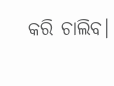କରି ଚାଲିବ।